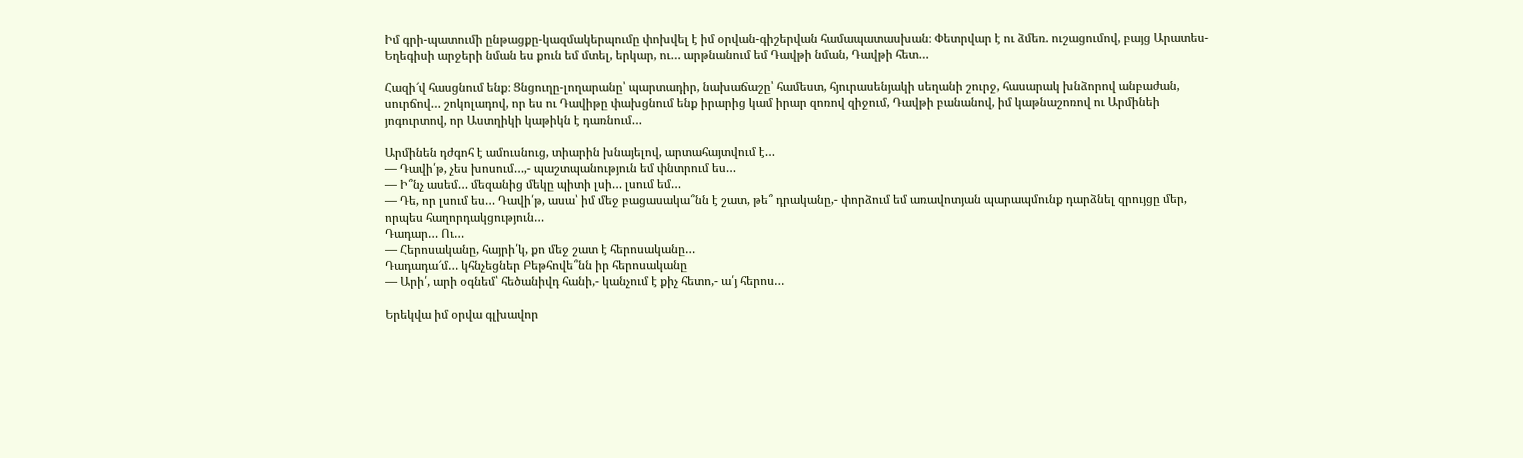Իմ գրի-պատումի ընթացքը-կազմակերպումը փոխվել է իմ օրվան-գիշերվան համապատասխան։ Փետրվար է ու ձմեռ. ուշացումով, բայց Արատես-Եղեգիսի արջերի նման ես քուն եմ մտել, երկար, ու… արթնանում եմ Դավթի նման, Դավթի հետ…

Հազի՜վ հասցնում ենք։ Ցնցուղը-լողարանը՝ պարտադիր, նախաճաշը՝ համեստ, հյուրասենյակի սեղանի շուրջ, հասարակ խնձորով անբաժան, սուրճով… շոկոլադով, որ ես ու Դավիթը փախցնում ենք իրարից կամ իրար զոռով զիջում, Դավթի բանանով, իմ կաթնաշոռով ու Արմինեի յոգուրտով, որ Աստղիկի կաթիկն է դառնում…

Արմինեն դժգոհ է ամուսնուց, տիարին խնայելով, արտահայտվում է…
— Դավի՛թ, չես խոսում…,- պաշտպանություն եմ փնտրում ես…
— Ի՞նչ ասեմ… մեզանից մեկը պիտի լսի… լսում եմ…
— Դե, որ լսում ես… Դավի՛թ, ասա՝ իմ մեջ բացասակա՞նն է շատ, թե՞ դրականը,- փորձում եմ առավոտյան պարապմունք դարձնել զրույցը մեր, որպես հաղորդակցություն…
Դադար… Ու…
— Հերոսականը, հայրի՛կ, քո մեջ շատ է հերոսականը…
Դադադա՜մ… կհնչեցներ Բեթհովե՞նն իր հերոսականը
— Արի՛, արի օգնեմ՝ հեծանիվդ հանի,- կանչում է քիչ հետո,- ա՛յ հերոս…

Երեկվա իմ օրվա գլխավոր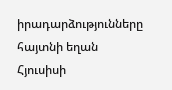իրադարձությունները հայտնի եղան Հյուսիսի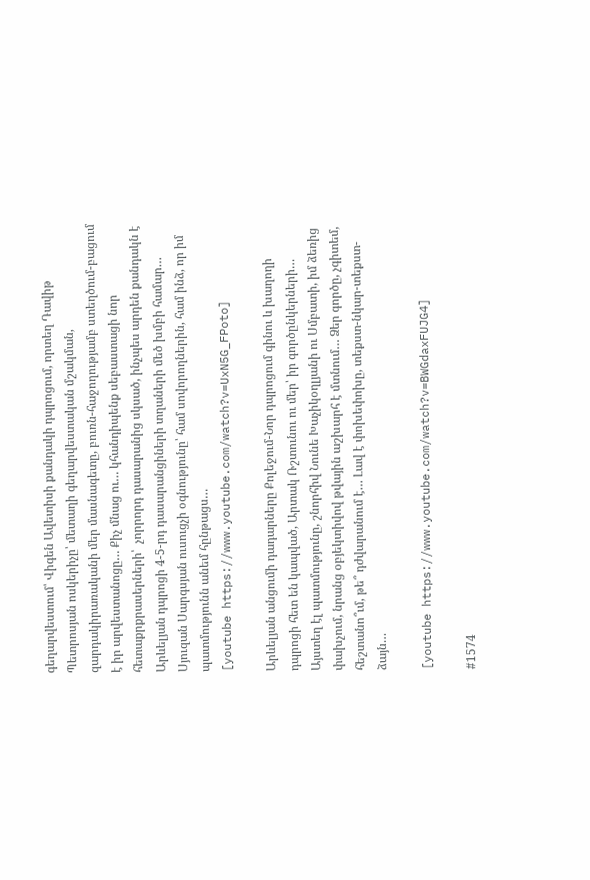գեղարվեստում՝ Վիգեն Ավետիսի քանդակի դպրոցում, որտեղ Դավիթ Պետրոսյան ոսկերիչը՝ մետաղի գեղարվեստական մշակման, զարդակիրառականի մեր մասնագետը, բուռն-հաջողությամբ ստեղծում-բացում է իր արվեստանոցը… Քիչ մնաց ու… կհանդիպենք սեբաստացի նոր հետաքրքրասերների՝  չորրորդ դասարանից սկսած, ինչպես արդեն քանդակն է Արևելյան դպրոցի 4-5-րդ դասարանցիների տղաների մեծ խմբի համար… Սյուզան Սարգսյան ուսուցչի օգնությունը՝ համ սովորողներին, համ ինձ, որ իմ պատմությունն անեմ հընթացս…
[youtube https://www.youtube.com/watch?v=UxN5G_FPoto]

Արևելյան անցումի դադարները Քոլեջում-Նոր դպրոցում գինու և խաղողի դպրոցի հետ են կապված, Արտակ Ռշտունու ու մեր՝ իր գործընկերների… Այստեղ էլ պատմությունը, շնորհիվ Նունե Խաչիկօղլյանի ու Սմբատի, իմ ձեռից փախչում, նրանց օբյեկտիվով թվային աշխարհ է մտնում… Ձեր գործը, չգիտեմ, հեշտանո՞ւմ, թե՞ դժվարանում է… Լավ է փոխեփոխը, տեքստ-նկար-տեքստ-ձայն…

[youtube https://www.youtube.com/watch?v=BWGdaxFUJG4]

#1574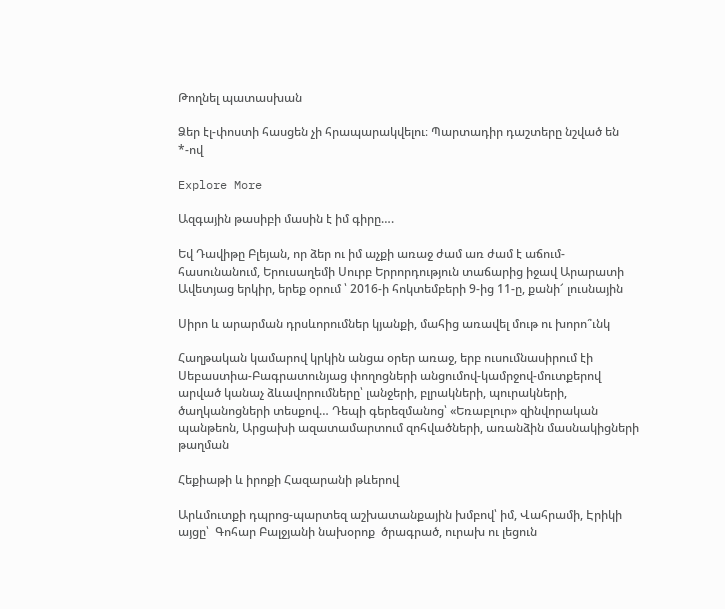Թողնել պատասխան

Ձեր էլ-փոստի հասցեն չի հրապարակվելու։ Պարտադիր դաշտերը նշված են *-ով

Explore More

Ազգային թասիբի մասին է իմ գիրը….

Եվ Դավիթը Բլեյան, որ ձեր ու իմ աչքի առաջ ժամ առ ժամ է աճում-հասունանում, Երուսաղեմի Սուրբ Երրորդություն տաճարից իջավ Արարատի Ավետյաց երկիր, երեք օրում ՝ 2016-ի հոկտեմբերի 9-ից 11-ը, քանի՜ լուսնային

Սիրո և արարման դրսևորումներ կյանքի, մահից առավել մութ ու խորո՞ւնկ

Հաղթական կամարով կրկին անցա օրեր առաջ, երբ ուսումնասիրում էի Սեբաստիա-Բագրատունյաց փողոցների անցումով-կամրջով-մուտքերով արված կանաչ ձևավորումները՝ լանջերի, բլրակների, պուրակների, ծաղկանոցների տեսքով… Դեպի գերեզմանոց՝ «Եռաբլուր» զինվորական պանթեոն, Արցախի ազատամարտում զոհվածների, առանձին մասնակիցների թաղման

Հեքիաթի և իրոքի Հազարանի թևերով

Արևմուտքի դպրոց-պարտեզ աշխատանքային խմբով՝ իմ, Վահրամի, Էրիկի այցը՝  Գոհար Բալջյանի նախօրոք  ծրագրած, ուրախ ու լեցուն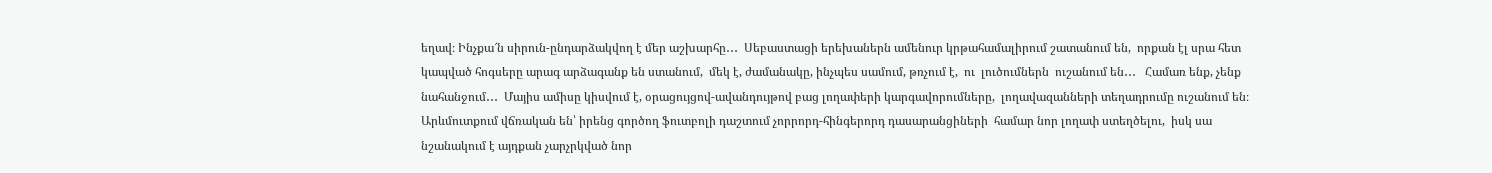եղավ։ Ինչքա՜ն սիրուն-ընդարձակվող է մեր աշխարհը․․․  Սեբաստացի երեխաներն ամենուր կրթահամալիրում շատանում են,  որքան էլ սրա հետ կապված հոգսերը արագ արձագանք են ստանում,  մեկ է, ժամանակը, ինչպես սամում, թռչում է,  ու  լուծումներն  ուշանում են․․․   Համառ ենք, չենք նահանջում․․․  Մայիս ամիսը կիսվում է, օրացույցով-ավանդույթով բաց լողափերի կարգավորումները,  լողավազանների տեղադրումը ուշանում են։  Արևմուտքում վճռական են՝ իրենց գործող ֆուտբոլի դաշտում չորրորդ-հինգերորդ դասարանցիների  համար նոր լողափ ստեղծելու,  իսկ սա նշանակում է այդքան չարչրկված նոր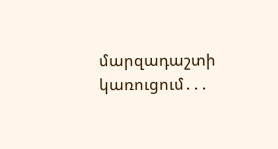մարզադաշտի կառուցում․․․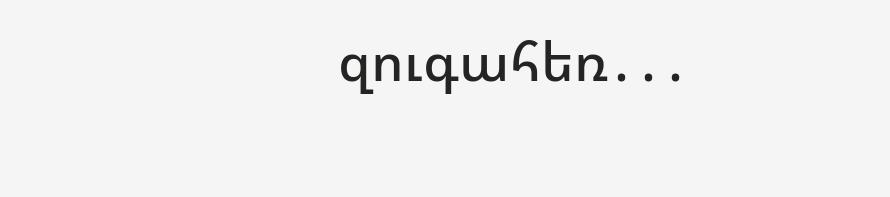զուգահեռ․․․